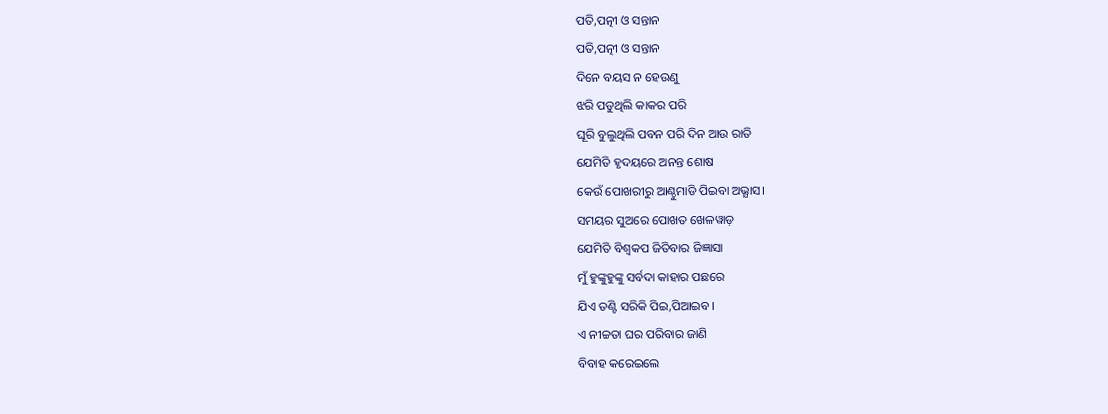ପତି,ପତ୍ନୀ ଓ ସନ୍ତାନ
ପତି,ପତ୍ନୀ ଓ ସନ୍ତାନ
ଦିନେ ବୟସ ନ ହେଉଣୁ
ଝରି ପଡୁଥିଲି କାକର ପରି
ଘୂରି ବୁଲୁଥିଲି ପବନ ପରି ଦିନ ଆଉ ରାତି
ଯେମିତି ହୃଦୟରେ ଅନନ୍ତ ଶୋଷ
କେଉଁ ପୋଖରୀରୁ ଆଣ୍ଠୁମାଡି ପିଇବା ଅଭ୍ଯାସ।
ସମୟର ସୁଅରେ ପୋଖତ ଖେଳୱାଡ଼
ଯେମିତି ବିଶ୍ବକପ ଜିତିବାର ଜିଜ୍ଞାସା
ମୁଁ ହୁଙ୍କୁହୁଙ୍କୁ ସର୍ବଦା କାହାର ପଛରେ
ଯିଏ ତଣ୍ଟି ସରିକି ପିଇ,ପିଆଇବ।
ଏ ନୀଚ୍ଚତା ଘର ପରିବାର ଜାଣି
ବିବାହ କରେଇଲେ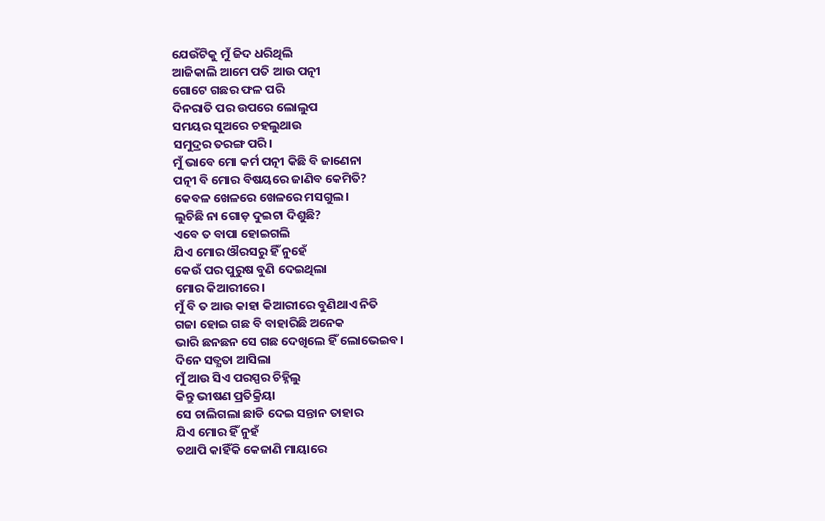ଯେଉଁଟିକୁ ମୁଁ ଜିଦ ଧରିଥିଲି
ଆଜିକାଲି ଆମେ ପତି ଆଉ ପତ୍ନୀ
ଗୋଟେ ଗଛର ଫଳ ପରି
ଦିନରାତି ପର ଉପରେ ଲୋଲୁପ
ସମୟର ସୁଅରେ ଚହଲୁଥାଉ
ସମୁଦ୍ରର ତରଙ୍ଗ ପରି।
ମୁଁ ଭାବେ ମୋ କର୍ମ ପତ୍ନୀ କିଛି ବି ଜାଣେନା
ପତ୍ନୀ ବି ମୋର ବିଷୟରେ ଜାଣିବ କେମିତି?
କେବଳ ଖେଳରେ ଖେଳରେ ମସଗୁଲ।
ଲୁଚିଛି ନା ଗୋଡ଼ ଦୁଇଟା ଦିଶୁଛି?
ଏବେ ତ ବାପା ହୋଇଗଲି
ଯିଏ ମୋର ଔରସରୁ ହିଁ ନୁହେଁ
କେଉଁ ପର ପୁରୁଷ ବୁଣି ଦେଇଥିଲା
ମୋର କିଆରୀରେ।
ମୁଁ ବି ତ ଆଉ କାହା କିଆରୀରେ ବୁଣିଥାଏ ନିତି
ଗଜା ହୋଇ ଗଛ ବି ବାହାରିଛି ଅନେକ
ଭାରି ଛନଛନ ସେ ଗଛ ଦେଖିଲେ ହିଁ ଲୋଭେଇବ।
ଦିନେ ସତ୍ଯତା ଆସିଲା
ମୁଁ ଆଉ ସିଏ ପରସ୍ପର ଚିହ୍ନିଲୁ
କିନ୍ତୁ ଭୀଷଣ ପ୍ରତିକ୍ରିୟା
ସେ ଚାଲିଗଲା ଛାଡି ଦେଇ ସନ୍ତାନ ତାହାର
ଯିଏ ମୋର ହିଁ ନୁହଁ
ତଥାପି କାହିଁକି କେଜାଣି ମାୟାରେ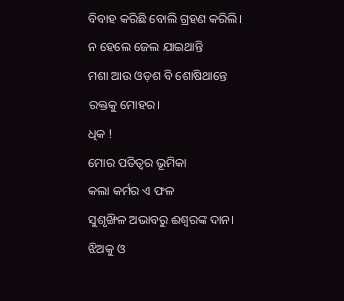ବିବାହ କରିଛି ବୋଲି ଗ୍ରହଣ କରିଲି।
ନ ହେଲେ ଜେଲ ଯାଇଥାନ୍ତି
ମଶା ଆଉ ଓଡ଼ଶ ବି ଶୋଷିଥାନ୍ତେ
ରକ୍ତକୁ ମୋହର।
ଧିକ !
ମୋର ପତିତ୍ବର ଭୂମିକା
କଲା କର୍ମର ଏ ଫଳ
ସୁଶୃଙ୍ଖିଳ ଅଭାବରୁ ଈଶ୍ବରଙ୍କ ଦାନ।
ଝିଅକୁ ଓ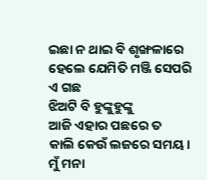ଇଛା ନ ଥାଇ ବି ଶୃଙ୍ଖଳାରେ
ହେଲେ ଯେମିତି ମଞ୍ଜି ସେପରି ଏ ଗଛ
ଝିଅଟି ବି ହୁଙ୍କୁହୁଙ୍କୁ
ଆଜି ଏହାର ପଛରେ ତ
କାଲି କେଉଁ ଲଜରେ ସମୟ।
ମୁଁ ମନା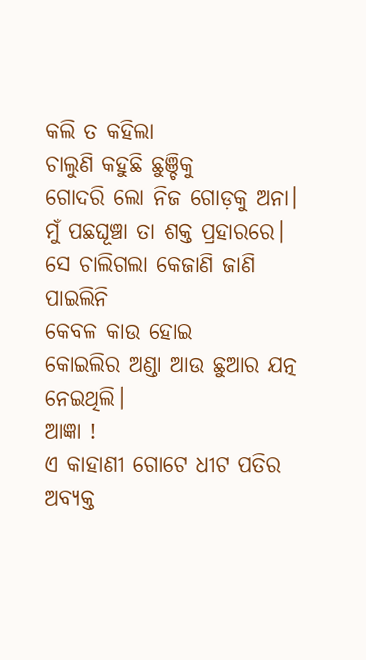କଲି ତ କହିଲା
ଚାଲୁଣି କହୁଛି ଛୁଞ୍ଚିକୁ
ଗୋଦରି ଲୋ ନିଜ ଗୋଡ଼କୁ ଅନା।
ମୁଁ ପଛଘୂଞ୍ଚା ତା ଶକ୍ତ ପ୍ରହାରରେ।
ସେ ଚାଲିଗଲା କେଜାଣି ଜାଣି ପାଇଲିନି
କେବଳ କାଉ ହୋଇ
କୋଇଲିର ଅଣ୍ଡା ଆଉ ଛୁଆର ଯତ୍ନ ନେଇଥିଲି।
ଆଜ୍ଞା !
ଏ କାହାଣୀ ଗୋଟେ ଧୀଟ ପତିର ଅବ୍ଯକ୍ତ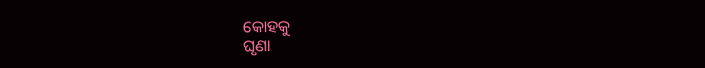କୋହକୁ
ଘୃଣା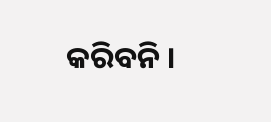କରିବନି ।